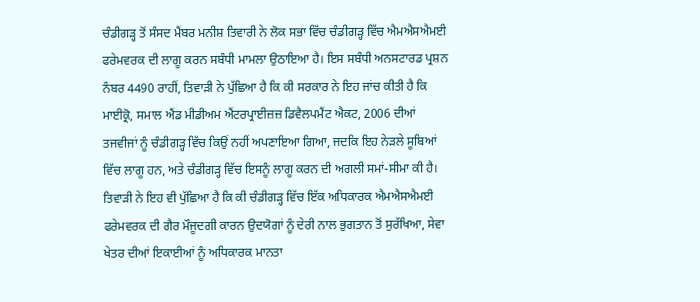ਚੰਡੀਗੜ੍ਹ ਤੋਂ ਸੰਸਦ ਮੈਂਬਰ ਮਨੀਸ਼ ਤਿਵਾਰੀ ਨੇ ਲੋਕ ਸਭਾ ਵਿੱਚ ਚੰਡੀਗੜ੍ਹ ਵਿੱਚ ਐਮਐਸਐਮਈ ਫਰੇਮਵਰਕ ਦੀ ਲਾਗੂ ਕਰਨ ਸਬੰਧੀ ਮਾਮਲਾ ਉਠਾਇਆ ਹੈ। ਇਸ ਸਬੰਧੀ ਅਨਸਟਾਰਡ ਪ੍ਰਸ਼ਨ ਨੰਬਰ 4490 ਰਾਹੀਂ, ਤਿਵਾੜੀ ਨੇ ਪੁੱਛਿਆ ਹੈ ਕਿ ਕੀ ਸਰਕਾਰ ਨੇ ਇਹ ਜਾਂਚ ਕੀਤੀ ਹੈ ਕਿ ਮਾਈਕ੍ਰੋ, ਸਮਾਲ ਐਂਡ ਮੀਡੀਅਮ ਐਂਟਰਪ੍ਰਾਈਜ਼ਜ਼ ਡਿਵੈਲਪਮੈਂਟ ਐਕਟ, 2006 ਦੀਆਂ ਤਜਵੀਜਾਂ ਨੂੰ ਚੰਡੀਗੜ੍ਹ ਵਿੱਚ ਕਿਉਂ ਨਹੀਂ ਅਪਣਾਇਆ ਗਿਆ, ਜਦਕਿ ਇਹ ਨੇੜਲੇ ਸੂਬਿਆਂ ਵਿੱਚ ਲਾਗੂ ਹਨ, ਅਤੇ ਚੰਡੀਗੜ੍ਹ ਵਿੱਚ ਇਸਨੂੰ ਲਾਗੂ ਕਰਨ ਦੀ ਅਗਲੀ ਸਮਾਂ-ਸੀਮਾ ਕੀ ਹੈ।
ਤਿਵਾੜੀ ਨੇ ਇਹ ਵੀ ਪੁੱਛਿਆ ਹੈ ਕਿ ਕੀ ਚੰਡੀਗੜ੍ਹ ਵਿੱਚ ਇੱਕ ਅਧਿਕਾਰਕ ਐਮਐਸਐਮਈ ਫਰੇਮਵਰਕ ਦੀ ਗੈਰ ਮੌਜੂਦਗੀ ਕਾਰਨ ਉਦਯੋਗਾਂ ਨੂੰ ਦੇਰੀ ਨਾਲ ਭੁਗਤਾਨ ਤੋਂ ਸੁਰੱਖਿਆ, ਸੇਵਾ ਖੇਤਰ ਦੀਆਂ ਇਕਾਈਆਂ ਨੂੰ ਅਧਿਕਾਰਕ ਮਾਨਤਾ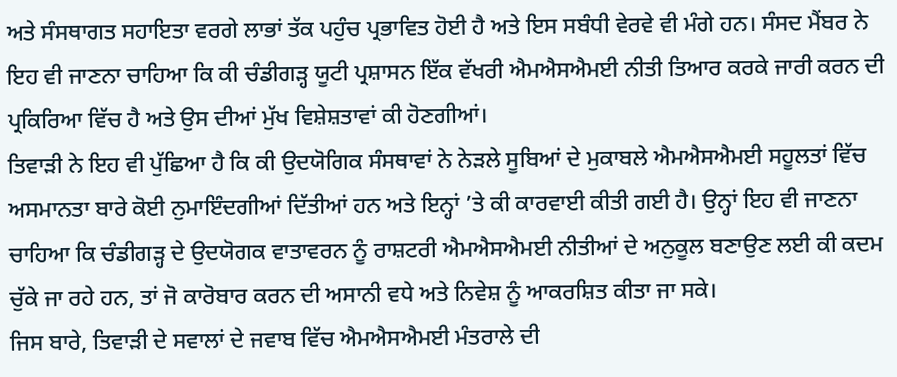ਅਤੇ ਸੰਸਥਾਗਤ ਸਹਾਇਤਾ ਵਰਗੇ ਲਾਭਾਂ ਤੱਕ ਪਹੁੰਚ ਪ੍ਰਭਾਵਿਤ ਹੋਈ ਹੈ ਅਤੇ ਇਸ ਸਬੰਧੀ ਵੇਰਵੇ ਵੀ ਮੰਗੇ ਹਨ। ਸੰਸਦ ਮੈਂਬਰ ਨੇ ਇਹ ਵੀ ਜਾਣਨਾ ਚਾਹਿਆ ਕਿ ਕੀ ਚੰਡੀਗੜ੍ਹ ਯੂਟੀ ਪ੍ਰਸ਼ਾਸਨ ਇੱਕ ਵੱਖਰੀ ਐਮਐਸਐਮਈ ਨੀਤੀ ਤਿਆਰ ਕਰਕੇ ਜਾਰੀ ਕਰਨ ਦੀ ਪ੍ਰਕਿਰਿਆ ਵਿੱਚ ਹੈ ਅਤੇ ਉਸ ਦੀਆਂ ਮੁੱਖ ਵਿਸ਼ੇਸ਼ਤਾਵਾਂ ਕੀ ਹੋਣਗੀਆਂ।
ਤਿਵਾੜੀ ਨੇ ਇਹ ਵੀ ਪੁੱਛਿਆ ਹੈ ਕਿ ਕੀ ਉਦਯੋਗਿਕ ਸੰਸਥਾਵਾਂ ਨੇ ਨੇੜਲੇ ਸੂਬਿਆਂ ਦੇ ਮੁਕਾਬਲੇ ਐਮਐਸਐਮਈ ਸਹੂਲਤਾਂ ਵਿੱਚ ਅਸਮਾਨਤਾ ਬਾਰੇ ਕੋਈ ਨੁਮਾਇੰਦਗੀਆਂ ਦਿੱਤੀਆਂ ਹਨ ਅਤੇ ਇਨ੍ਹਾਂ ’ਤੇ ਕੀ ਕਾਰਵਾਈ ਕੀਤੀ ਗਈ ਹੈ। ਉਨ੍ਹਾਂ ਇਹ ਵੀ ਜਾਣਨਾ ਚਾਹਿਆ ਕਿ ਚੰਡੀਗੜ੍ਹ ਦੇ ਉਦਯੋਗਕ ਵਾਤਾਵਰਨ ਨੂੰ ਰਾਸ਼ਟਰੀ ਐਮਐਸਐਮਈ ਨੀਤੀਆਂ ਦੇ ਅਨੁਕੂਲ ਬਣਾਉਣ ਲਈ ਕੀ ਕਦਮ ਚੁੱਕੇ ਜਾ ਰਹੇ ਹਨ, ਤਾਂ ਜੋ ਕਾਰੋਬਾਰ ਕਰਨ ਦੀ ਅਸਾਨੀ ਵਧੇ ਅਤੇ ਨਿਵੇਸ਼ ਨੂੰ ਆਕਰਸ਼ਿਤ ਕੀਤਾ ਜਾ ਸਕੇ।
ਜਿਸ ਬਾਰੇ, ਤਿਵਾੜੀ ਦੇ ਸਵਾਲਾਂ ਦੇ ਜਵਾਬ ਵਿੱਚ ਐਮਐਸਐਮਈ ਮੰਤਰਾਲੇ ਦੀ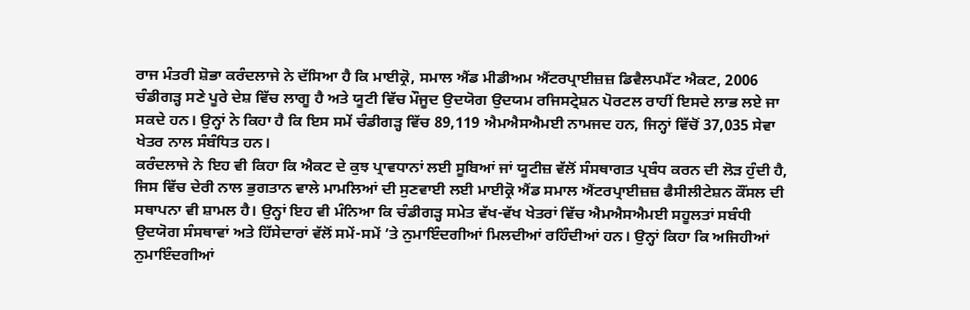ਰਾਜ ਮੰਤਰੀ ਸ਼ੋਭਾ ਕਰੰਦਲਾਜੇ ਨੇ ਦੱਸਿਆ ਹੈ ਕਿ ਮਾਈਕ੍ਰੋ, ਸਮਾਲ ਐਂਡ ਮੀਡੀਅਮ ਐਂਟਰਪ੍ਰਾਈਜ਼ਜ਼ ਡਿਵੈਲਪਮੈਂਟ ਐਕਟ, 2006 ਚੰਡੀਗੜ੍ਹ ਸਣੇ ਪੂਰੇ ਦੇਸ਼ ਵਿੱਚ ਲਾਗੂ ਹੈ ਅਤੇ ਯੂਟੀ ਵਿੱਚ ਮੌਜੂਦ ਉਦਯੋਗ ਉਦਯਮ ਰਜਿਸਟ੍ਰੇਸ਼ਨ ਪੋਰਟਲ ਰਾਹੀਂ ਇਸਦੇ ਲਾਭ ਲਏ ਜਾ ਸਕਦੇ ਹਨ। ਉਨ੍ਹਾਂ ਨੇ ਕਿਹਾ ਹੈ ਕਿ ਇਸ ਸਮੇਂ ਚੰਡੀਗੜ੍ਹ ਵਿੱਚ 89,119 ਐਮਐਸਐਮਈ ਨਾਮਜਦ ਹਨ, ਜਿਨ੍ਹਾਂ ਵਿੱਚੋਂ 37,035 ਸੇਵਾ ਖੇਤਰ ਨਾਲ ਸੰਬੰਧਿਤ ਹਨ।
ਕਰੰਦਲਾਜੇ ਨੇ ਇਹ ਵੀ ਕਿਹਾ ਕਿ ਐਕਟ ਦੇ ਕੁਝ ਪ੍ਰਾਵਧਾਨਾਂ ਲਈ ਸੂਬਿਆਂ ਜਾਂ ਯੂਟੀਜ਼ ਵੱਲੋਂ ਸੰਸਥਾਗਤ ਪ੍ਰਬੰਧ ਕਰਨ ਦੀ ਲੋੜ ਹੁੰਦੀ ਹੈ, ਜਿਸ ਵਿੱਚ ਦੇਰੀ ਨਾਲ ਭੁਗਤਾਨ ਵਾਲੇ ਮਾਮਲਿਆਂ ਦੀ ਸੁਣਵਾਈ ਲਈ ਮਾਈਕ੍ਰੋ ਐਂਡ ਸਮਾਲ ਐਂਟਰਪ੍ਰਾਈਜ਼ਜ਼ ਫੈਸੀਲੀਟੇਸ਼ਨ ਕੌਂਸਲ ਦੀ ਸਥਾਪਨਾ ਵੀ ਸ਼ਾਮਲ ਹੈ। ਉਨ੍ਹਾਂ ਇਹ ਵੀ ਮੰਨਿਆ ਕਿ ਚੰਡੀਗੜ੍ਹ ਸਮੇਤ ਵੱਖ-ਵੱਖ ਖੇਤਰਾਂ ਵਿੱਚ ਐਮਐਸਐਮਈ ਸਹੂਲਤਾਂ ਸਬੰਧੀ ਉਦਯੋਗ ਸੰਸਥਾਵਾਂ ਅਤੇ ਹਿੱਸੇਦਾਰਾਂ ਵੱਲੋਂ ਸਮੇਂ-ਸਮੇਂ ’ਤੇ ਨੁਮਾਇੰਦਗੀਆਂ ਮਿਲਦੀਆਂ ਰਹਿੰਦੀਆਂ ਹਨ। ਉਨ੍ਹਾਂ ਕਿਹਾ ਕਿ ਅਜਿਹੀਆਂ ਨੁਮਾਇੰਦਗੀਆਂ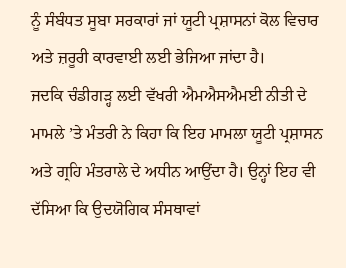ਨੂੰ ਸੰਬੰਧਤ ਸੂਬਾ ਸਰਕਾਰਾਂ ਜਾਂ ਯੂਟੀ ਪ੍ਰਸ਼ਾਸਨਾਂ ਕੋਲ ਵਿਚਾਰ ਅਤੇ ਜ਼ਰੂਰੀ ਕਾਰਵਾਈ ਲਈ ਭੇਜਿਆ ਜਾਂਦਾ ਹੈ।
ਜਦਕਿ ਚੰਡੀਗੜ੍ਹ ਲਈ ਵੱਖਰੀ ਐਮਐਸਐਮਈ ਨੀਤੀ ਦੇ ਮਾਮਲੇ ’ਤੇ ਮੰਤਰੀ ਨੇ ਕਿਹਾ ਕਿ ਇਹ ਮਾਮਲਾ ਯੂਟੀ ਪ੍ਰਸ਼ਾਸਨ ਅਤੇ ਗ੍ਰਹਿ ਮੰਤਰਾਲੇ ਦੇ ਅਧੀਨ ਆਉਂਦਾ ਹੈ। ਉਨ੍ਹਾਂ ਇਹ ਵੀ ਦੱਸਿਆ ਕਿ ਉਦਯੋਗਿਕ ਸੰਸਥਾਵਾਂ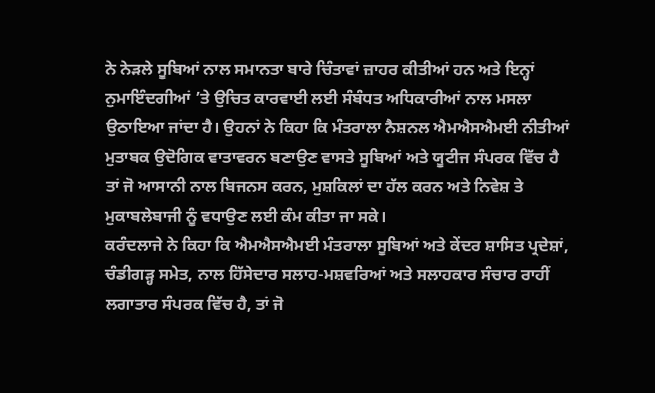ਨੇ ਨੇੜਲੇ ਸੂਬਿਆਂ ਨਾਲ ਸਮਾਨਤਾ ਬਾਰੇ ਚਿੰਤਾਵਾਂ ਜ਼ਾਹਰ ਕੀਤੀਆਂ ਹਨ ਅਤੇ ਇਨ੍ਹਾਂ ਨੁਮਾਇੰਦਗੀਆਂ ’ਤੇ ਉਚਿਤ ਕਾਰਵਾਈ ਲਈ ਸੰਬੰਧਤ ਅਧਿਕਾਰੀਆਂ ਨਾਲ ਮਸਲਾ ਉਠਾਇਆ ਜਾਂਦਾ ਹੈ। ਉਹਨਾਂ ਨੇ ਕਿਹਾ ਕਿ ਮੰਤਰਾਲਾ ਨੈਸ਼ਨਲ ਐਮਐਸਐਮਈ ਨੀਤੀਆਂ ਮੁਤਾਬਕ ਉਦੋਗਿਕ ਵਾਤਾਵਰਨ ਬਣਾਉਣ ਵਾਸਤੇ ਸੂਬਿਆਂ ਅਤੇ ਯੂਟੀਜ ਸੰਪਰਕ ਵਿੱਚ ਹੈ ਤਾਂ ਜੋ ਆਸਾਨੀ ਨਾਲ ਬਿਜਨਸ ਕਰਨ, ਮੁਸ਼ਕਿਲਾਂ ਦਾ ਹੱਲ ਕਰਨ ਅਤੇ ਨਿਵੇਸ਼ ਤੇ ਮੁਕਾਬਲੇਬਾਜੀ ਨੂੰ ਵਧਾਉਣ ਲਈ ਕੰਮ ਕੀਤਾ ਜਾ ਸਕੇ।
ਕਰੰਦਲਾਜੇ ਨੇ ਕਿਹਾ ਕਿ ਐਮਐਸਐਮਈ ਮੰਤਰਾਲਾ ਸੂਬਿਆਂ ਅਤੇ ਕੇਂਦਰ ਸ਼ਾਸਿਤ ਪ੍ਰਦੇਸ਼ਾਂ, ਚੰਡੀਗੜ੍ਹ ਸਮੇਤ, ਨਾਲ ਹਿੱਸੇਦਾਰ ਸਲਾਹ-ਮਸ਼ਵਰਿਆਂ ਅਤੇ ਸਲਾਹਕਾਰ ਸੰਚਾਰ ਰਾਹੀਂ ਲਗਾਤਾਰ ਸੰਪਰਕ ਵਿੱਚ ਹੈ, ਤਾਂ ਜੋ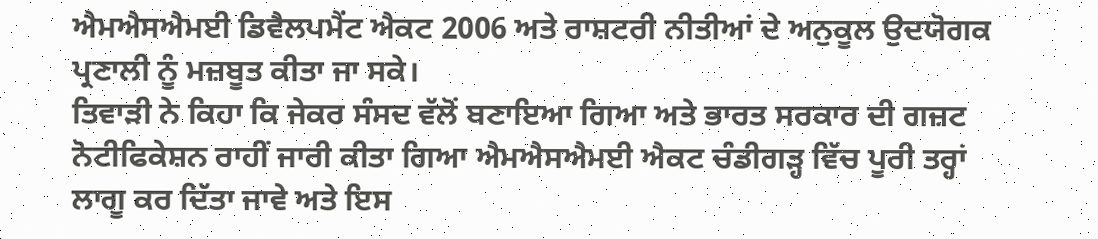ਐਮਐਸਐਮਈ ਡਿਵੈਲਪਮੈਂਟ ਐਕਟ 2006 ਅਤੇ ਰਾਸ਼ਟਰੀ ਨੀਤੀਆਂ ਦੇ ਅਨੁਕੂਲ ਉਦਯੋਗਕ ਪ੍ਰਣਾਲੀ ਨੂੰ ਮਜ਼ਬੂਤ ਕੀਤਾ ਜਾ ਸਕੇ।
ਤਿਵਾੜੀ ਨੇ ਕਿਹਾ ਕਿ ਜੇਕਰ ਸੰਸਦ ਵੱਲੋਂ ਬਣਾਇਆ ਗਿਆ ਅਤੇ ਭਾਰਤ ਸਰਕਾਰ ਦੀ ਗਜ਼ਟ ਨੋਟੀਫਿਕੇਸ਼ਨ ਰਾਹੀਂ ਜਾਰੀ ਕੀਤਾ ਗਿਆ ਐਮਐਸਐਮਈ ਐਕਟ ਚੰਡੀਗੜ੍ਹ ਵਿੱਚ ਪੂਰੀ ਤਰ੍ਹਾਂ ਲਾਗੂ ਕਰ ਦਿੱਤਾ ਜਾਵੇ ਅਤੇ ਇਸ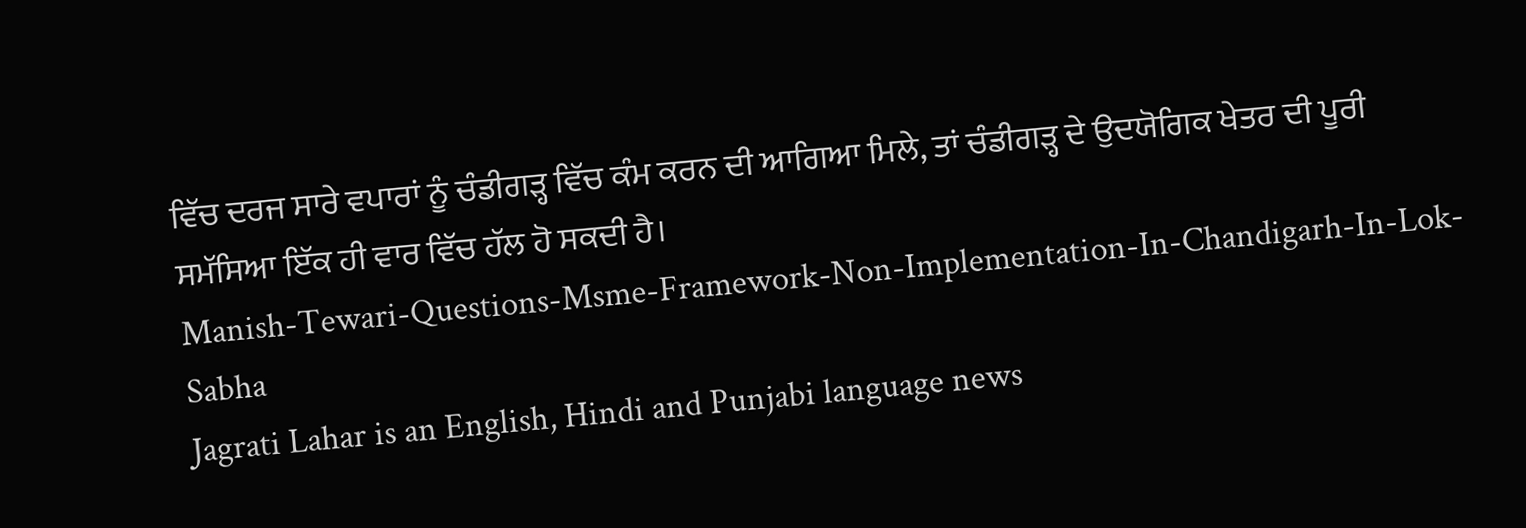ਵਿੱਚ ਦਰਜ ਸਾਰੇ ਵਪਾਰਾਂ ਨੂੰ ਚੰਡੀਗੜ੍ਹ ਵਿੱਚ ਕੰਮ ਕਰਨ ਦੀ ਆਗਿਆ ਮਿਲੇ, ਤਾਂ ਚੰਡੀਗੜ੍ਹ ਦੇ ਉਦਯੋਗਿਕ ਖੇਤਰ ਦੀ ਪੂਰੀ ਸਮੱਸਿਆ ਇੱਕ ਹੀ ਵਾਰ ਵਿੱਚ ਹੱਲ ਹੋ ਸਕਦੀ ਹੈ।
Manish-Tewari-Questions-Msme-Framework-Non-Implementation-In-Chandigarh-In-Lok-Sabha
Jagrati Lahar is an English, Hindi and Punjabi language news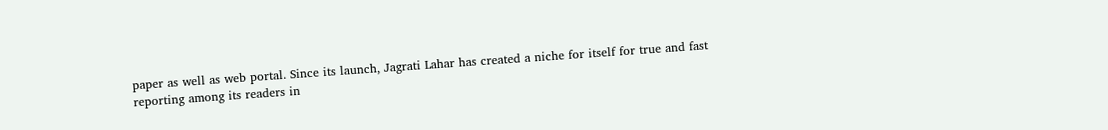paper as well as web portal. Since its launch, Jagrati Lahar has created a niche for itself for true and fast reporting among its readers in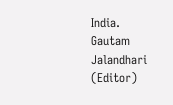India.
Gautam Jalandhari (Editor)